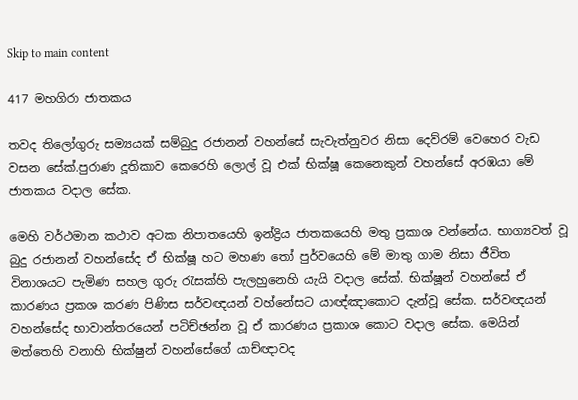Skip to main content

417 මහගිරා ජාතකය

තවද තිලෝගුරු සම්‍යයක් සම්බුදු රජානන් වහන්සේ සැවැත්නුවර නිසා දෙව්රම් වෙහෙර වැඩ වසන සේක්.පුරාණ දූතිකාව කෙරෙහි ලොල් වූ එක් භික්ෂූ කෙනෙකුන් වහන්සේ අරඹයා මේ ජාතකය වදාල සේක.

මෙහි වර්ථමාන කථාව අටක නිපාතයෙහි ඉන්ද්‍රිය ජාතකයෙහි මතු ප්‍රකාශ වන්නේය. භාග්‍යවත් වූ බුදු රජානන් වහන්සේද ඒ භික්ෂූ හට මහණ තෝ පුර්වයෙහි මේ මාතු ගාම නිසා ජීවිත විනාශයට පැමිණ සහල ගුරු රැසක්හි පැලහුනෙහි යැයි වදාල සේක්. භික්ෂූන් වහන්සේ ඒ කාරණය ප්‍රකශ කරණ පිණිස සර්වඥයන් වහ්නේසට යාඥ්ඤාකොට දැන්වූ සේක. සර්වඥයන් වහන්සේද භාවාන්තරයෙන් පටිච්ඡන්න වූ ඒ කාරණය ප්‍රකාශ කොට වදාල සේක. මෙයින් මත්තෙහි වනාහි භික්ෂුන් වහන්සේගේ යාච්ඥාවද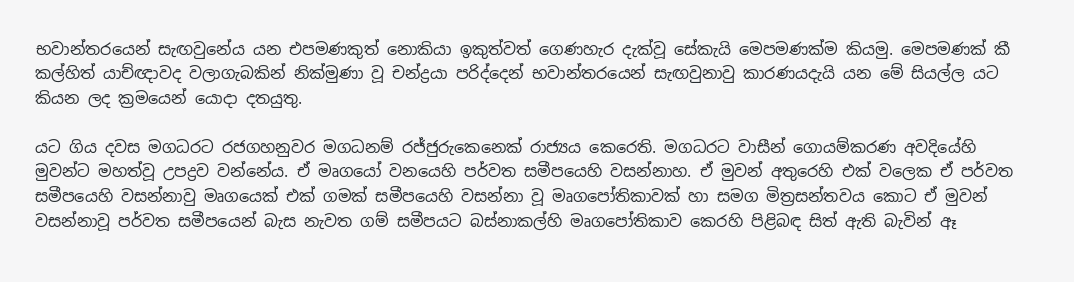භවාන්තරයෙන් සැඟවුනේය යන එපමණකුත් නොකියා ඉකුත්වත් ගෙණහැර දැක්වූ සේකැයි මෙපමණක්ම කියමු. මෙපමණක් කී කල්හිත් යාච්ඥාවද වලාගැබකින් නික්මුණා වූ චන්ද්‍රයා පරිද්දෙන් භවාන්තරයෙන් සැඟවුනාවු කාරණයදැයි යන මේ සියල්ල යට කියන ලද ක්‍රමයෙන් යොදා දතයුතු.

යට ගිය දවස මගධරට රජගහනුවර මගධනම් රජ්ජුරුකෙනෙක් රාජ්‍යය කෙරෙති. මගධරට වාසීන් ගොයම්කරණ අවදියේහි මුවන්ට මහත්වූ උපද්‍රව වන්නේය. ඒ මෘගයෝ වනයෙහි පර්වත සමීපයෙහි වසන්නාහ. ඒ මුවන් අතුරෙහි එක් වලෙක ඒ පර්වත සමීපයෙහි වසන්නාවු මෘගයෙක් එක් ගමක් සමීපයෙහි වසන්නා වූ මෘගපෝතිකාවක් හා සමග මිත්‍රසන්තවය කොට ඒ මුවන් වසන්නාවූ පර්වත සමීපයෙන් බැස නැවත ගම් සමීපයට බස්නාකල්හි මෘගපෝතිකාව කෙරහි පිළිබඳ සිත් ඇති බැවින් ඈ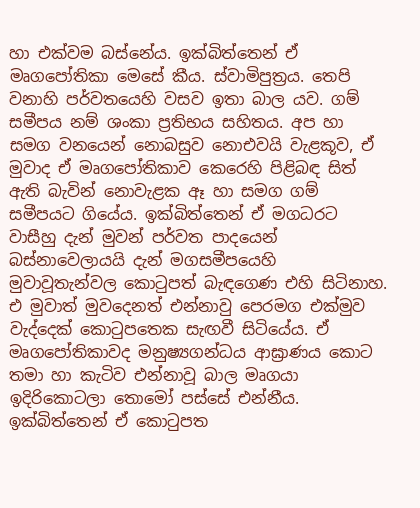හා එක්වම බස්නේය. ඉක්බිත්තෙන් ඒ මෘගපෝතිකා මෙසේ කීය. ස්වාමිපුත්‍රය. තෙපි වනාහි පර්වතයෙහි වසව ඉතා බාල යව. ගම් සමීපය නම් ශංකා ප්‍රතිභය සහිතය. අප හා සමග වනයෙන් නොබසුව නොඑවයි වැළකූව, ඒ මුවාද ඒ මෘගපෝතිකාව කෙරෙහි පිළිබඳ සිත් ඇති බැවින් නොවැළක ඈ හා සමග ගම් සමීපයට ගියේය. ඉක්බිත්තෙන් ඒ මගධරට වාසීහු දැන් මුවන් පර්වත පාදයෙන් බස්නාවෙලායයි දැන් මගසමීපයෙහි මුවාවූතැන්වල කොටුපත් බැඳගෙණ එහි සිටිනාහ. එ මුවාත් මුවදෙනත් එන්නාවු පෙරමග එක්මුව වැද්දෙක් කොටුපතෙක සැඟවී සිටියේය. ඒ මෘගපෝතිකාවද මනුෂ්‍යගන්ධය ආඝ්‍රාණය කොට තමා හා කැටිව එන්නාවූ බාල මෘගයා ඉදිරිකොටලා තොමෝ පස්සේ එන්නීය. ඉක්බිත්තෙන් ඒ කොටුපත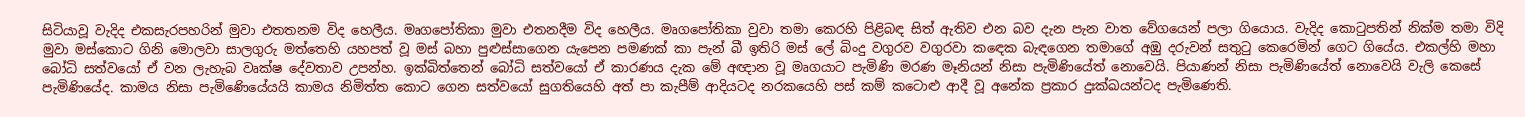සිටියාවූ වැදිද එකසැරපහරින් මුවා එතතනම විද හෙලීය. මෘගපෝතිකා මුවා එතනදීම විද හෙලීය. මෘගපෝතිකා වුවා තමා කෙරහි පිළිබඳ සිත් ඇතිව එන බව දැන පැන වාත වේගයෙන් පලා ගියොය. වැදිද කොටුපතින් නික්ම තමා විදි මුවා මස්කොට ගිනි මොලවා සාලගුරු මත්තෙහි යහපත් වූ මස් බහා පුළුස්සාගෙන යැපෙන පමණක් කා පැන් බී ඉතිරි මස් ලේ බිංදු වගුරව වගුරවා කඳෙක බැඳගෙන තමාගේ අඹු දරුවන් සතුටු කෙරෙමින් ගෙට ගියේය. එකල්හි මහා බෝධි සත්වයෝ ඒ වන ලැහැබ වෘක්ෂ දේවතාව උපන්හ. ඉක්බිත්තෙන් බෝධි සත්වයෝ ඒ කාරණය දැක මේ අඥාන වූ මෘගයාට පැමිණි මරණ මෑනියන් නිසා පැමිණියේත් නොවෙයි. පියාණන් නිසා පැමිණියේත් නොවෙයි වැලි කෙසේ පැමිණියේද. කාමය නිසා පැමිණෙියේයයි කාමය නිමිත්ත කොට ගෙන සත්වයෝ සුගතියෙහි අත් පා කැපීම් ආදියටද නරකයෙහි පස් කම් කටොළු ආදී වූ අනේක ප්‍රකාර දුඃක්ඛයන්ටද පැමිණෙති.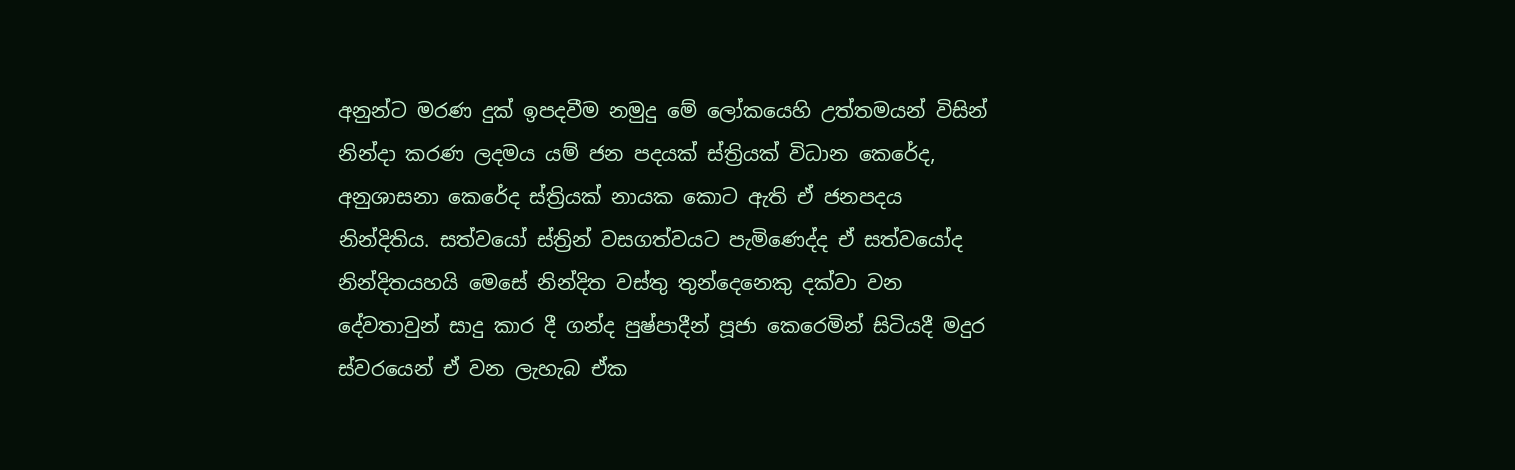අනුන්ට මරණ දුක් ඉපදවීම නමුදු මේ ලෝකයෙහි උත්තමයන් විසින් නින්දා කරණ ලදමය යම් ජන පදයක් ස්ත්‍රියක් විධාන කෙරේද, අනුශාසනා කෙරේද ස්ත්‍රියක් නායක කොට ඇති ඒ ජනපදය නින්දිතිය. සත්වයෝ ස්ත්‍රින් වසගත්වයට පැමිණෙද්ද ඒ සත්වයෝද නින්දිතයහයි මෙසේ නින්දිත වස්තු තුන්දෙනෙකු දක්වා වන දේවතාවුන් සාදු කාර දී ගන්ද පුෂ්පාදීන් පූජා කෙරෙමින් සිටියදී මදුර ස්වරයෙන් ඒ වන ලැහැබ ඒක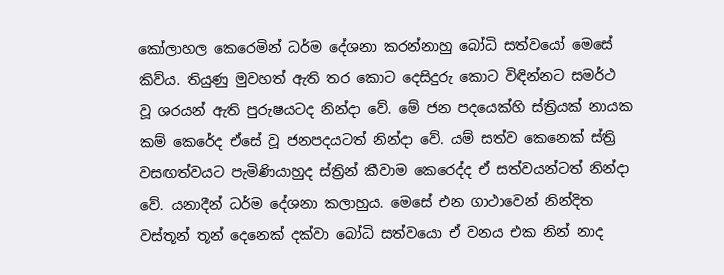කෝලාහල කෙරෙමින් ධර්ම දේශනා කරන්නාහු බෝධි සත්වයෝ මෙසේ කිව්ය. තියුණු මුවහත් ඇති තර කොට දෙසිදුරු කොට විඳින්නට සමර්ථ වූ ශරයන් ඇති පුරුෂයටද නින්දා වේ. මේ ජන පදයෙක්හි ස්ත්‍රියක් නායක කම් කෙරේද ඒසේ වූ ජනපදයටත් නින්දා වේ. යම් සත්ව කෙනෙක් ස්ත්‍රි වසඟත්වයට පැමිණියාහුද ස්ත්‍රින් කීවාම කෙරෙද්ද ඒ සත්වයන්ටත් නින්දා වේ. යනාදීන් ධර්ම දේශනා කලාහුය. මෙසේ එන ගාථාවෙන් නින්දිත වස්තූන් තූන් දෙනෙක් දක්වා බෝධි සත්වයො ඒ වනය එක නින් නාද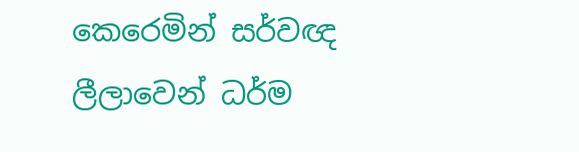කෙරෙමින් සර්වඥ ලීලාවෙන් ධර්ම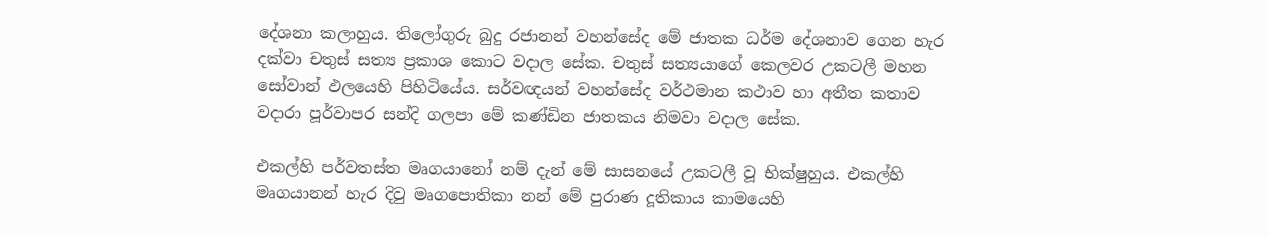දේශනා කලාහුය. තිලෝගුරු බුදු රජානන් වහන්සේද මේ ජාතක ධර්ම දේශනාව ගෙන හැර දක්වා චතුස් සත්‍ය ප්‍රකාශ කොට වදාල සේක. චතුස් සත්‍යයාගේ කෙලවර උකටලී මහන සෝවාන් ඵලයෙහි පිහිටියේය. සර්වඥයන් වහන්සේද වර්ථමාන කථාව හා අතීත කතාව වදාරා පූර්වාපර සන්දි ගලපා මේ කණ්ඩින ජාතකය නිමවා වදාල සේක.

එකල්හි පර්වතස්ත මෘගයානෝ නම් දැන් මේ සාසනයේ උකටලී වූ භික්ෂුහුය. එකල්හි මෘගයානන් හැර දිවු මෘගපොතිකා නන් මේ පුරාණ දූතිකාය කාමයෙහි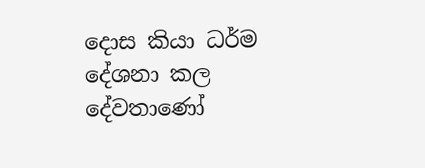දොස කියා ධර්ම දේශනා කල දේවතාණෝ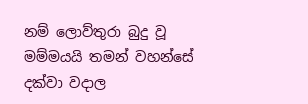නම් ලොව්තුරා බුදු වූ මම්මයයි තමන් වහන්සේ දක්වා වදාල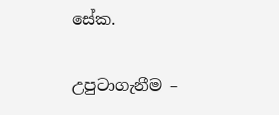සේක.

උපුටාගැනීම –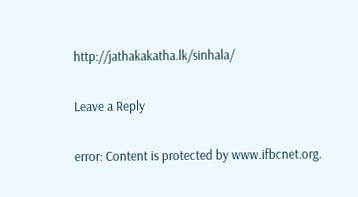http://jathakakatha.lk/sinhala/

Leave a Reply

error: Content is protected by www.ifbcnet.org.